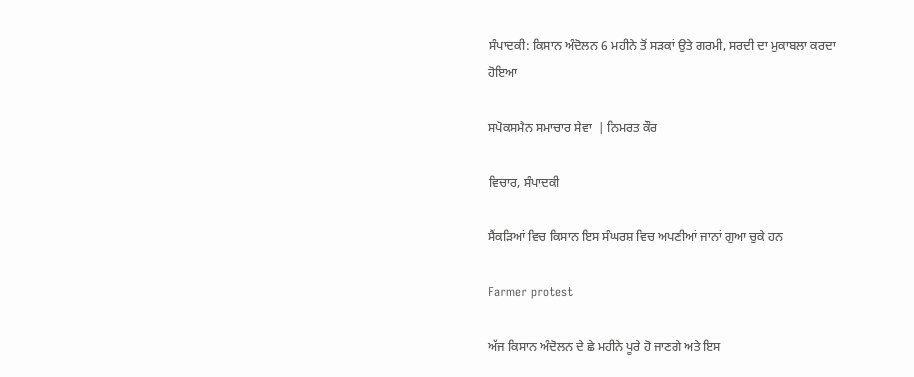ਸੰਪਾਦਕੀ: ਕਿਸਾਨ ਅੰਦੋਲਨ 6 ਮਹੀਨੇ ਤੋਂ ਸੜਕਾਂ ਉਤੇ ਗਰਮੀ, ਸਰਦੀ ਦਾ ਮੁਕਾਬਲਾ ਕਰਦਾ ਹੋਇਆ

ਸਪੋਕਸਮੈਨ ਸਮਾਚਾਰ ਸੇਵਾ  | ਨਿਮਰਤ ਕੌਰ

ਵਿਚਾਰ, ਸੰਪਾਦਕੀ

ਸੈਂਕੜਿਆਂ ਵਿਚ ਕਿਸਾਨ ਇਸ ਸੰਘਰਸ਼ ਵਿਚ ਅਪਣੀਆਂ ਜਾਨਾਂ ਗੁਆ ਚੁਕੇ ਹਨ

Farmer protest

ਅੱਜ ਕਿਸਾਨ ਅੰਦੋਲਨ ਦੇ ਛੇ ਮਹੀਨੇ ਪੂਰੇ ਹੋ ਜਾਣਗੇ ਅਤੇ ਇਸ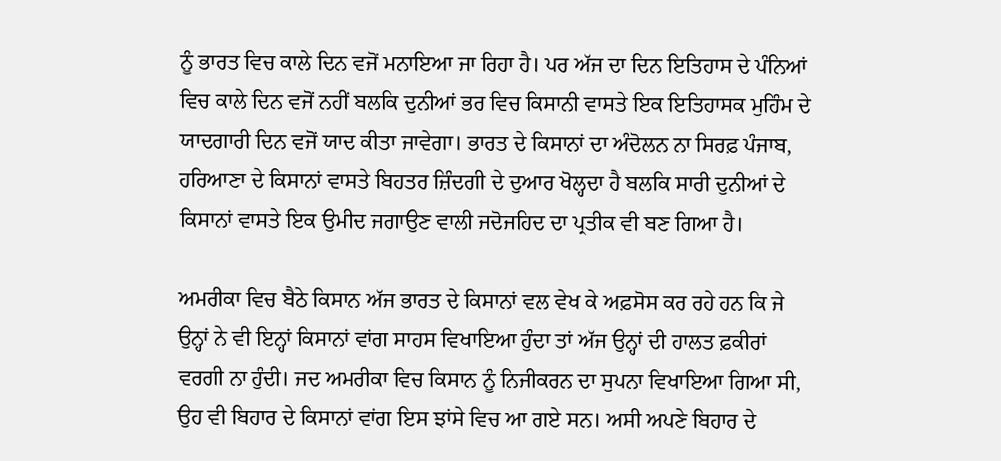ਨੂੰ ਭਾਰਤ ਵਿਚ ਕਾਲੇ ਦਿਨ ਵਜੋਂ ਮਨਾਇਆ ਜਾ ਰਿਹਾ ਹੈ। ਪਰ ਅੱਜ ਦਾ ਦਿਨ ਇਤਿਹਾਸ ਦੇ ਪੰਨਿਆਂ ਵਿਚ ਕਾਲੇ ਦਿਨ ਵਜੋਂ ਨਹੀਂ ਬਲਕਿ ਦੁਨੀਆਂ ਭਰ ਵਿਚ ਕਿਸਾਨੀ ਵਾਸਤੇ ਇਕ ਇਤਿਹਾਸਕ ਮੁਹਿੰਮ ਦੇ ਯਾਦਗਾਰੀ ਦਿਨ ਵਜੋਂ ਯਾਦ ਕੀਤਾ ਜਾਵੇਗਾ। ਭਾਰਤ ਦੇ ਕਿਸਾਨਾਂ ਦਾ ਅੰਦੋਲਨ ਨਾ ਸਿਰਫ਼ ਪੰਜਾਬ, ਹਰਿਆਣਾ ਦੇ ਕਿਸਾਨਾਂ ਵਾਸਤੇ ਬਿਹਤਰ ਜ਼ਿੰਦਗੀ ਦੇ ਦੁਆਰ ਖੋਲ੍ਹਦਾ ਹੈ ਬਲਕਿ ਸਾਰੀ ਦੁਨੀਆਂ ਦੇ ਕਿਸਾਨਾਂ ਵਾਸਤੇ ਇਕ ਉਮੀਦ ਜਗਾਉਣ ਵਾਲੀ ਜਦੋਜਹਿਦ ਦਾ ਪ੍ਰਤੀਕ ਵੀ ਬਣ ਗਿਆ ਹੈ।

ਅਮਰੀਕਾ ਵਿਚ ਬੈਠੇ ਕਿਸਾਨ ਅੱਜ ਭਾਰਤ ਦੇ ਕਿਸਾਨਾਂ ਵਲ ਵੇਖ ਕੇ ਅਫ਼ਸੋਸ ਕਰ ਰਹੇ ਹਨ ਕਿ ਜੇ ਉਨ੍ਹਾਂ ਨੇ ਵੀ ਇਨ੍ਹਾਂ ਕਿਸਾਨਾਂ ਵਾਂਗ ਸਾਹਸ ਵਿਖਾਇਆ ਹੁੰਦਾ ਤਾਂ ਅੱਜ ਉਨ੍ਹਾਂ ਦੀ ਹਾਲਤ ਫ਼ਕੀਰਾਂ ਵਰਗੀ ਨਾ ਹੁੰਦੀ। ਜਦ ਅਮਰੀਕਾ ਵਿਚ ਕਿਸਾਨ ਨੂੰ ਨਿਜੀਕਰਨ ਦਾ ਸੁਪਨਾ ਵਿਖਾਇਆ ਗਿਆ ਸੀ, ਉਹ ਵੀ ਬਿਹਾਰ ਦੇ ਕਿਸਾਨਾਂ ਵਾਂਗ ਇਸ ਝਾਂਸੇ ਵਿਚ ਆ ਗਏ ਸਨ। ਅਸੀ ਅਪਣੇ ਬਿਹਾਰ ਦੇ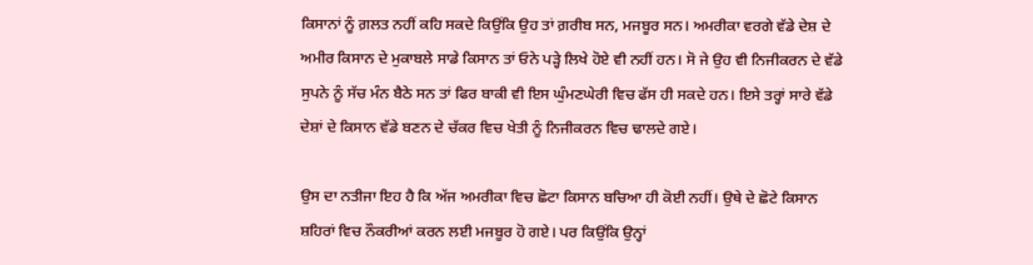ਕਿਸਾਨਾਂ ਨੂੰ ਗ਼ਲਤ ਨਹੀਂ ਕਹਿ ਸਕਦੇ ਕਿਉਂਕਿ ਉਹ ਤਾਂ ਗ਼ਰੀਬ ਸਨ, ਮਜਬੂਰ ਸਨ। ਅਮਰੀਕਾ ਵਰਗੇ ਵੱਡੇ ਦੇਸ਼ ਦੇ ਅਮੀਰ ਕਿਸਾਨ ਦੇ ਮੁਕਾਬਲੇ ਸਾਡੇ ਕਿਸਾਨ ਤਾਂ ਓਨੇ ਪੜ੍ਹੇ ਲਿਖੇ ਹੋਏ ਵੀ ਨਹੀਂ ਹਨ। ਸੋ ਜੇ ਉਹ ਵੀ ਨਿਜੀਕਰਨ ਦੇ ਵੱਡੇ ਸੁਪਨੇ ਨੂੰ ਸੱਚ ਮੰਨ ਬੈਠੇ ਸਨ ਤਾਂ ਫਿਰ ਬਾਕੀ ਵੀ ਇਸ ਘੁੰਮਣਘੇਰੀ ਵਿਚ ਫੱਸ ਹੀ ਸਕਦੇ ਹਨ। ਇਸੇ ਤਰ੍ਹਾਂ ਸਾਰੇ ਵੱਡੇ ਦੇਸ਼ਾਂ ਦੇ ਕਿਸਾਨ ਵੱਡੇ ਬਣਨ ਦੇ ਚੱਕਰ ਵਿਚ ਖੇਤੀ ਨੂੰ ਨਿਜੀਕਰਨ ਵਿਚ ਢਾਲਦੇ ਗਏ।

ਉਸ ਦਾ ਨਤੀਜਾ ਇਹ ਹੈ ਕਿ ਅੱਜ ਅਮਰੀਕਾ ਵਿਚ ਛੋਟਾ ਕਿਸਾਨ ਬਚਿਆ ਹੀ ਕੋਈ ਨਹੀਂ। ਉਥੇ ਦੇ ਛੋਟੇ ਕਿਸਾਨ ਸ਼ਹਿਰਾਂ ਵਿਚ ਨੌਕਰੀਆਂ ਕਰਨ ਲਈ ਮਜਬੂਰ ਹੋ ਗਏ। ਪਰ ਕਿਉਂਕਿ ਉਨ੍ਹਾਂ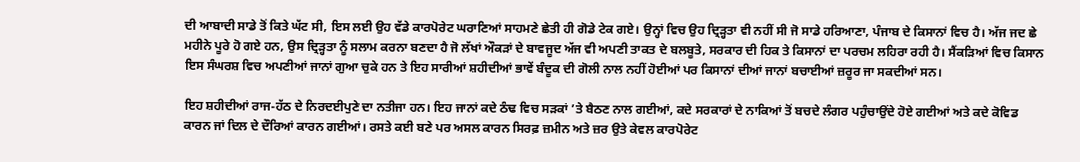ਦੀ ਆਬਾਦੀ ਸਾਡੇ ਤੋਂ ਕਿਤੇ ਘੱਟ ਸੀ, ਇਸ ਲਈ ਉਹ ਵੱਡੇ ਕਾਰਪੋਰੇਟ ਘਰਾਣਿਆਂ ਸਾਹਮਣੇ ਛੇਤੀ ਹੀ ਗੋਡੇ ਟੇਕ ਗਏ। ਉਨ੍ਹਾਂ ਵਿਚ ਉਹ ਦ੍ਰਿੜ੍ਹਤਾ ਵੀ ਨਹੀਂ ਸੀ ਜੋ ਸਾਡੇ ਹਰਿਆਣਾ, ਪੰਜਾਬ ਦੇ ਕਿਸਾਨਾਂ ਵਿਚ ਹੈ। ਅੱਜ ਜਦ ਛੇ ਮਹੀਨੇ ਪੂਰੇ ਹੋ ਗਏ ਹਨ, ਉਸ ਦ੍ਰਿੜ੍ਹਤਾ ਨੂੰ ਸਲਾਮ ਕਰਨਾ ਬਣਦਾ ਹੈ ਜੋ ਲੱਖਾਂ ਔਕੜਾਂ ਦੇ ਬਾਵਜੂਦ ਅੱਜ ਵੀ ਅਪਣੀ ਤਾਕਤ ਦੇ ਬਲਬੂਤੇ, ਸਰਕਾਰ ਦੀ ਹਿਕ ਤੇ ਕਿਸਾਨਾਂ ਦਾ ਪਰਚਮ ਲਹਿਰਾ ਰਹੀ ਹੈ। ਸੈਂਕੜਿਆਂ ਵਿਚ ਕਿਸਾਨ ਇਸ ਸੰਘਰਸ਼ ਵਿਚ ਅਪਣੀਆਂ ਜਾਨਾਂ ਗੁਆ ਚੁਕੇ ਹਨ ਤੇ ਇਹ ਸਾਰੀਆਂ ਸ਼ਹੀਦੀਆਂ ਭਾਵੇਂ ਬੰਦੂਕ ਦੀ ਗੋਲੀ ਨਾਲ ਨਹੀਂ ਹੋਈਆਂ ਪਰ ਕਿਸਾਨਾਂ ਦੀਆਂ ਜਾਨਾਂ ਬਚਾਈਆਂ ਜ਼ਰੂਰ ਜਾ ਸਕਦੀਆਂ ਸਨ।

ਇਹ ਸ਼ਹੀਦੀਆਂ ਰਾਜ-ਹੱਠ ਦੇ ਨਿਰਦਈਪੁਣੇ ਦਾ ਨਤੀਜਾ ਹਨ। ਇਹ ਜਾਨਾਂ ਕਦੇ ਠੰਢ ਵਿਚ ਸੜਕਾਂ ’ਤੇ ਬੈਠਣ ਨਾਲ ਗਈਆਂ, ਕਦੇ ਸਰਕਾਰਾਂ ਦੇ ਨਾਕਿਆਂ ਤੋਂ ਬਚਦੇ ਲੰਗਰ ਪਹੁੰਚਾਉਂਦੇ ਹੋਏ ਗਈਆਂ ਅਤੇ ਕਦੇ ਕੋਵਿਡ ਕਾਰਨ ਜਾਂ ਦਿਲ ਦੇ ਦੌਰਿਆਂ ਕਾਰਨ ਗਈਆਂ। ਰਸਤੇ ਕਈ ਬਣੇ ਪਰ ਅਸਲ ਕਾਰਨ ਸਿਰਫ਼ ਜ਼ਮੀਨ ਅਤੇ ਜ਼ਰ ਉਤੇ ਕੇਵਲ ਕਾਰਪੋਰੇਟ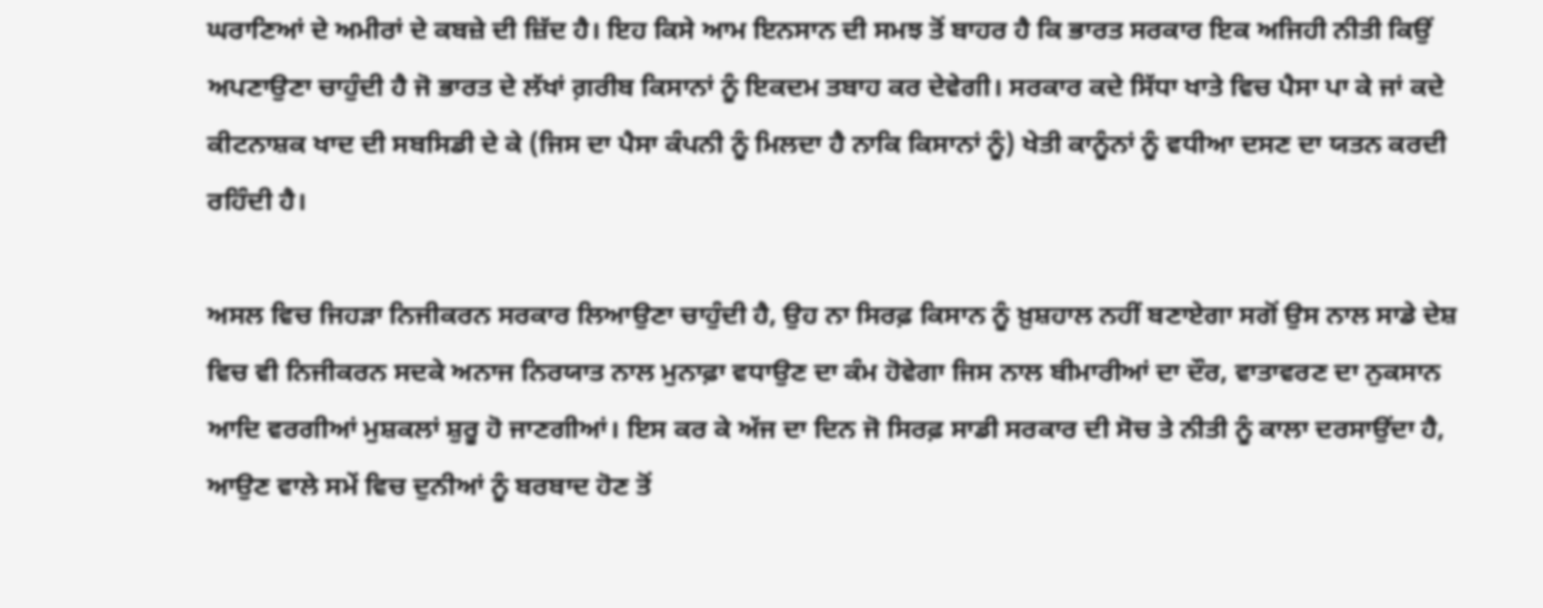ਘਰਾਣਿਆਂ ਦੇ ਅਮੀਰਾਂ ਦੇ ਕਬਜ਼ੇ ਦੀ ਜ਼ਿੱਦ ਹੈ। ਇਹ ਕਿਸੇ ਆਮ ਇਨਸਾਨ ਦੀ ਸਮਝ ਤੋਂ ਬਾਹਰ ਹੈ ਕਿ ਭਾਰਤ ਸਰਕਾਰ ਇਕ ਅਜਿਹੀ ਨੀਤੀ ਕਿਉਂ ਅਪਣਾਉਣਾ ਚਾਹੁੰਦੀ ਹੈ ਜੋ ਭਾਰਤ ਦੇ ਲੱਖਾਂ ਗ਼ਰੀਬ ਕਿਸਾਨਾਂ ਨੂੰ ਇਕਦਮ ਤਬਾਹ ਕਰ ਦੇਵੇਗੀ। ਸਰਕਾਰ ਕਦੇ ਸਿੱਧਾ ਖਾਤੇ ਵਿਚ ਪੈਸਾ ਪਾ ਕੇ ਜਾਂ ਕਦੇ ਕੀਟਨਾਸ਼ਕ ਖਾਦ ਦੀ ਸਬਸਿਡੀ ਦੇ ਕੇ (ਜਿਸ ਦਾ ਪੈਸਾ ਕੰਪਨੀ ਨੂੰ ਮਿਲਦਾ ਹੈ ਨਾਕਿ ਕਿਸਾਨਾਂ ਨੂੰ) ਖੇਤੀ ਕਾਨੂੰਨਾਂ ਨੂੰ ਵਧੀਆ ਦਸਣ ਦਾ ਯਤਨ ਕਰਦੀ ਰਹਿੰਦੀ ਹੈ।

ਅਸਲ ਵਿਚ ਜਿਹੜਾ ਨਿਜੀਕਰਨ ਸਰਕਾਰ ਲਿਆਉਣਾ ਚਾਹੁੰਦੀ ਹੈ, ਉਹ ਨਾ ਸਿਰਫ਼ ਕਿਸਾਨ ਨੂੰ ਖ਼ੁਸ਼ਹਾਲ ਨਹੀਂ ਬਣਾਏਗਾ ਸਗੋਂ ਉਸ ਨਾਲ ਸਾਡੇ ਦੇਸ਼ ਵਿਚ ਵੀ ਨਿਜੀਕਰਨ ਸਦਕੇ ਅਨਾਜ ਨਿਰਯਾਤ ਨਾਲ ਮੁਨਾਫ਼ਾ ਵਧਾਉਣ ਦਾ ਕੰਮ ਹੋਵੇਗਾ ਜਿਸ ਨਾਲ ਬੀਮਾਰੀਆਂ ਦਾ ਦੌਰ, ਵਾਤਾਵਰਣ ਦਾ ਨੁਕਸਾਨ ਆਦਿ ਵਰਗੀਆਂ ਮੁਸ਼ਕਲਾਂ ਸ਼ੁਰੂ ਹੋ ਜਾਣਗੀਆਂ। ਇਸ ਕਰ ਕੇ ਅੱਜ ਦਾ ਦਿਨ ਜੋ ਸਿਰਫ਼ ਸਾਡੀ ਸਰਕਾਰ ਦੀ ਸੋਚ ਤੇ ਨੀਤੀ ਨੂੰ ਕਾਲਾ ਦਰਸਾਉਂਦਾ ਹੈ, ਆਉਣ ਵਾਲੇ ਸਮੇਂ ਵਿਚ ਦੁਨੀਆਂ ਨੂੰ ਬਰਬਾਦ ਹੋਣ ਤੋਂ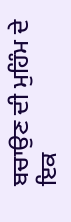ਬਚਾਉਣ ਦੀ ਮੁਹਿੰਮ ਦੇ ਇਕ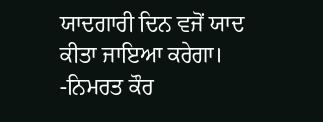ਯਾਦਗਾਰੀ ਦਿਨ ਵਜੋਂ ਯਾਦ ਕੀਤਾ ਜਾਇਆ ਕਰੇਗਾ।
-ਨਿਮਰਤ ਕੌਰ